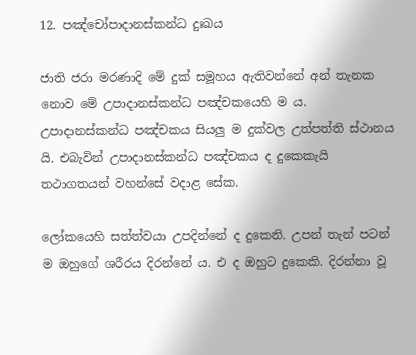12. පඤ්චෝපාදානස්කන්ධ දුඃඛය

ජාති ජරා මරණාදි මේ දුක් සමූහය ඇතිවන්නේ අන් තැනක නොව මේ උපාදානස්කන්ධ පඤ්චකයෙහි ම ය. උපාදානස්කන්ධ පඤ්චකය සියලු ම දුක්වල උත්පත්ති ස්ථානය යි. එබැවින් උපාදානස්කන්ධ පඤ්චකය ද දුකෙකැයි තථාගතයන් වහන්සේ වදාළ සේක.

ලෝකයෙහි සත්ත්වයා උපදින්නේ ද දුකෙනි. උපන් තැන් පටන් ම ඔහුගේ ශරීරය දිරන්නේ ය. එ ද ඔහුට දුකෙකි. දිරන්නා වූ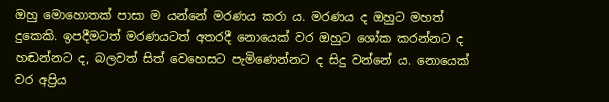ඔහු මොහොතක් පාසා ම යන්නේ මරණය කරා ය. මරණය ද ඔහුට මහත් දුකෙකි. ඉපදීමටත් මරණයටත් අතරදී නොයෙක් වර ඔහුට ශෝක කරන්නට ද හඬන්නට ද, බලවත් සිත් වෙහෙසට පැමිණෙන්නට ද සිදු වන්නේ ය. නොයෙක් වර අප්‍රිය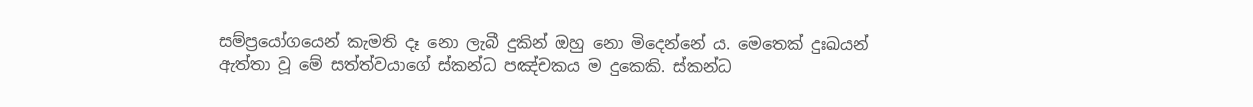සම්ප්‍රයෝගයෙන් කැමති දෑ නො ලැබී දුකින් ඔහු නො මිදෙන්නේ ය. මෙතෙක් දුඃඛයන් ඇත්තා වූ මේ සත්ත්වයාගේ ස්කන්ධ පඤ්චකය ම දුකෙකි. ස්කන්ධ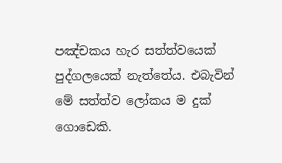පඤ්චකය හැර සත්ත්වයෙක් පුද්ගලයෙක් නැත්තේය. එබැවින් මේ සත්ත්ව ලෝකය ම දුක් ගොඩෙකි.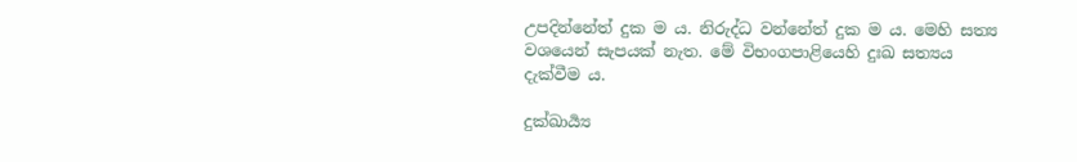උපදින්නේත් දුක ම ය. නිරුද්ධ වන්නේත් දුක ම ය. මෙහි සත්‍ය වශයෙන් සැපයක් නැත. මේ විභංගපාළියෙහි දුඃඛ සත්‍යය දැක්වීම ය.

දුක්ඛාර්‍ය්‍ය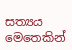සත්‍යය මෙතෙකින්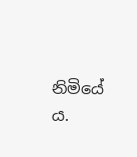නිමියේ ය.